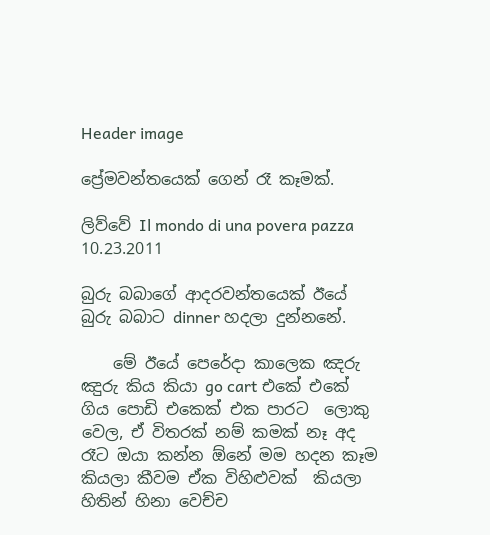Header image

ප්‍රේමවන්තයෙක් ගෙන් රෑ කෑමක්.

ලිව්වේ Il mondo di una povera pazza 10.23.2011

බුරු බබාගේ ආදරවන්තයෙක් ඊයේ බුරු බබාට dinner හදලා දුන්නනේ.

    මේ ඊයේ පෙරේදා කාලෙක ඤරු ඤුරු කිය කියා go cart එකේ එකේ ගිය පොඩි එකෙක් එක පාරට  ලොකු වෙල, ඒ විතරක් නම් කමක් නෑ අද රෑට ඔයා කන්න ඕනේ මම හදන කෑම කියලා කීවම ඒක විහිළුවක්  කියලා හිතින් හිනා වෙච්ච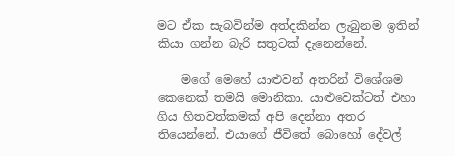මට ඒක සැබවින්ම අත්දකින්න ලැබුනම ඉතින් කියා ගන්න බැරි සතුටක් දැනෙන්නේ.

    මගේ මෙහේ යාළුවන් අතරින් විශේශම කෙනෙක් තමයි මොනිකා. යාළුවෙක්ටත් එහා ගිය හිතවත්කමක් අපි දෙන්නා අතර තියෙන්නේ. එයාගේ ජීවිතේ බොහෝ දේවල්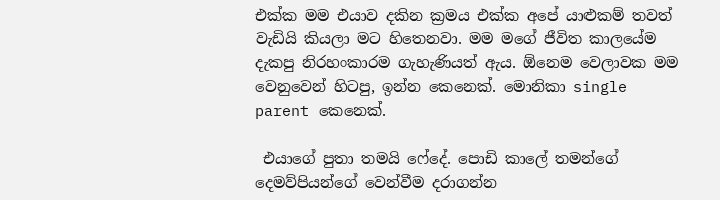එක්ක මම එයාව දකින ක්‍රමය එක්ක අපේ යාළුකම් තවත් වැඩියි කියලා මට හිතෙනවා. මම මගේ ජීවිත කාලයේම දැකපු නිරහංකාරම ගැහැණියත් ඇය. ඕනෙම වෙලාවක මම වෙනුවෙන් හිටපු, ඉන්න කෙනෙක්. මොනිකා single parent කෙනෙක්.

 එයාගේ පුතා තමයි ෆේදේ. පොඩි කාලේ තමන්ගේ දෙමව්පියන්ගේ වෙන්වීම දරාගන්න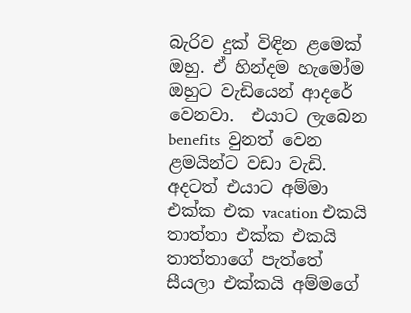බැරිව දුක් විඳින ළමෙක්  ඔහු. ඒ හින්දම හැමෝම ඔහුට වැඩියෙන් ආදරේ වෙනවා.  එයාට ලැබෙන benefits  වුනත් වෙන ළමයින්ට වඩා වැඩි. අදටත් එයාට අම්මා එක්ක එක vacation එකයි තාත්තා එක්ක එකයි තාත්තාගේ පැත්තේ සීයලා එක්කයි අම්මගේ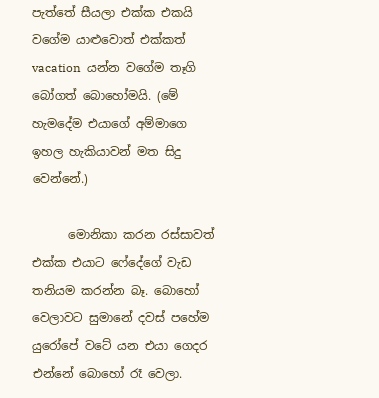පැත්තේ සීයලා එක්ක එකයි වගේම යාළුවොත් එක්කත් vacation  යන්න වගේම තෑගි බෝගත් බොහෝමයි. (මේ හැමදේම එයාගේ අම්මාගෙ ඉහල හැකියාවන් මත සිදු වෙන්නේ.)

      මොනිකා කරන රස්සාවත් එක්ක එයාට ෆේදේගේ වැඩ තනියම කරන්න බෑ. බොහෝ වෙලාවට සුමානේ දවස් පහේම යුරෝපේ වටේ යන එයා ගෙදර එන්නේ බොහෝ රෑ වෙලා.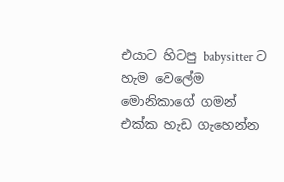එයාට හිටපු babysitter ට හැම වෙලේම මොනිකාගේ ගමන් එක්ක හැඩ ගැහෙන්න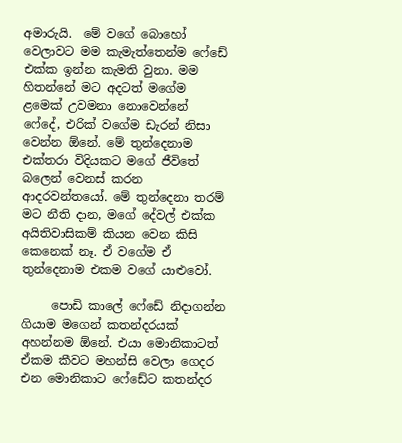අමාරුයි.  මේ වගේ බොහෝ වෙලාවට මම කැමැත්තෙන්ම ෆේඩේ එක්ක ඉන්න කැමති වුනා. මම හිතන්නේ මට අදටත් මගේම ළමෙක් උවමනා නොවෙන්නේ ෆේදේ, එරික් වගේම ඩැරන් නිසා වෙන්න ඕනේ. මේ තුන්දෙනාම එක්තරා විදියකට මගේ ජීවිතේ බලෙන් වෙනස් කරන ආදරවන්තයෝ. මේ තුන්දෙනා තරම් මට නීති දාන, මගේ දේවල් එක්ක අයිතිවාසිකම් කියන වෙන කිසි කෙනෙක් නෑ. ඒ වගේම ඒ තුන්දෙනාම එකම වගේ යාළුවෝ.

     පොඩි කාලේ ෆේඩේ නිදාගන්න ගියාම මගෙන් කතන්දරයක් අහන්නම ඕනේ. එයා මොනිකාටත් ඒකම කීවට මහන්සි වෙලා ගෙදර එන මොනිකාට ෆේඩේට කතන්දර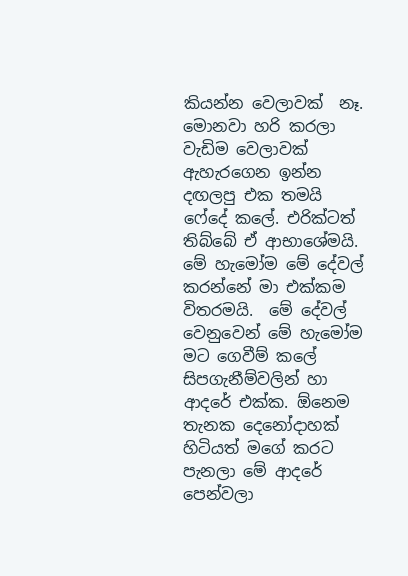කියන්න වෙලාවක්  නෑ. මොනවා හරි කරලා වැඩිම වෙලාවක් ඇහැරගෙන ඉන්න දඟලපු එක තමයි ෆේදේ කලේ. එරික්ටත් තිබ්බේ ඒ ආභාශේමයි. මේ හැමෝම මේ දේවල් කරන්නේ මා එක්කම විතරමයි.  මේ දේවල් වෙනුවෙන් මේ හැමෝම මට ගෙවීම් කලේ සිපගැනීම්වලින් හා ආදරේ එක්ක. ඕනෙම තැනක දෙනෝදාහක් හිටියත් මගේ කරට පැනලා මේ ආදරේ පෙන්වලා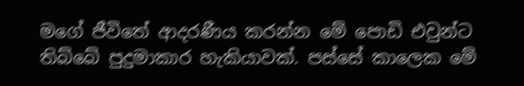මගේ ජීවිතේ ආදරණීය කරන්න මේ පොඩි එවුන්ට තිබ්බේ පුදුමාකාර හැකියාවක්. පස්සේ කාලෙක මේ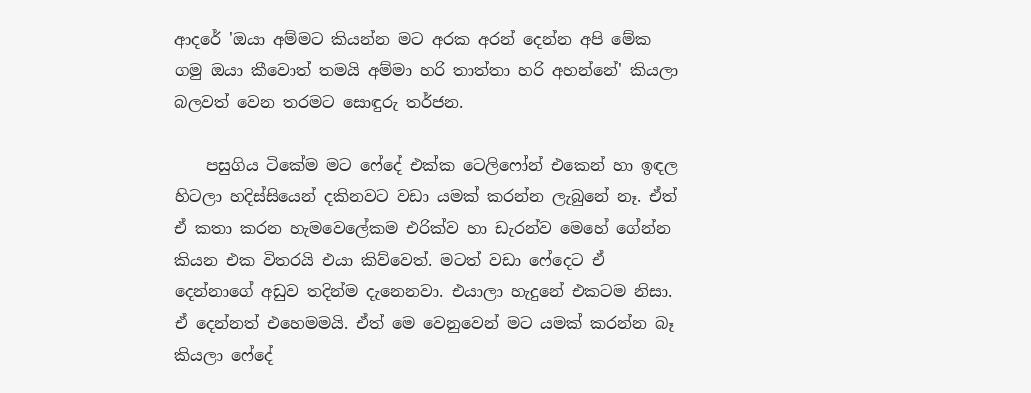ආදරේ 'ඔයා අම්මට කියන්න මට අරක අරන් දෙන්න අපි මේක ගමු ඔයා කීවොත් තමයි අම්මා හරි තාත්තා හරි අහන්නේ' කියලා බලවත් වෙන තරමට සොඳුරු තර්ජන.

    පසුගිය ටිකේම මට ෆේදේ එක්ක ටෙලිෆෝන් එකෙන් හා ඉඳල හිටලා හදිස්සියෙන් දකිනවට වඩා යමක් කරන්න ලැබුනේ නෑ. ඒත් ඒ කතා කරන හැමවෙලේකම එරික්ව හා ඩැරන්ව මෙහේ ගේන්න කියන එක විතරයි එයා කිව්වෙත්. මටත් වඩා ෆේදෙට ඒ දෙන්නාගේ අඩුව තදින්ම දැනෙනවා. එයාලා හැදුනේ එකටම නිසා. ඒ දෙන්නත් එහෙමමයි. ඒත් මෙ වෙනුවෙන් මට යමක් කරන්න බෑ කියලා ෆේදේ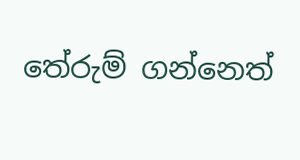තේරුම් ගන්නෙත්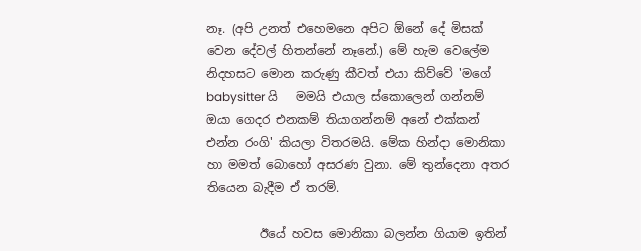නෑ. (අපි උනත් එහෙමනෙ අපිට ඕනේ දේ මිසක් වෙන දේවල් හිතන්නේ නෑනේ.) මේ හැම වෙලේම නිදහසට මොන කරුණු කීවත් එයා කිව්වේ 'මගේ babysitter යි   මමයි එයාල ස්කොලෙන් ගන්නම් ඔයා ගෙදර එනකම් තියාගන්නම් අනේ එක්කන් එන්න රංගි' කියලා විතරමයි. මේක හින්දා මොනිකා හා මමත් බොහෝ අසරණ වුනා. මේ තුන්දෙනා අතර තියෙන බැදීම ඒ තරම්.

         ඊයේ හවස මොනිකා බලන්න ගියාම ඉතින්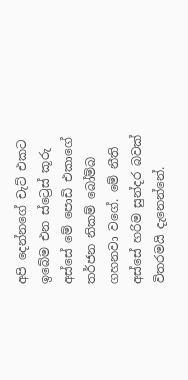අපි දෙන්නගේ චැට් එකට ඉබේම එන ස්ට්‍රෙස් කූරු අස්සේ මේ පොඩි එකාගේ තර්ජන නිකම් බෝම්බ ගහනවා වගේ. මේ නීති අස්සේ හරිම සුන්දර බවක් විතරමයි දැනෙන්නේ.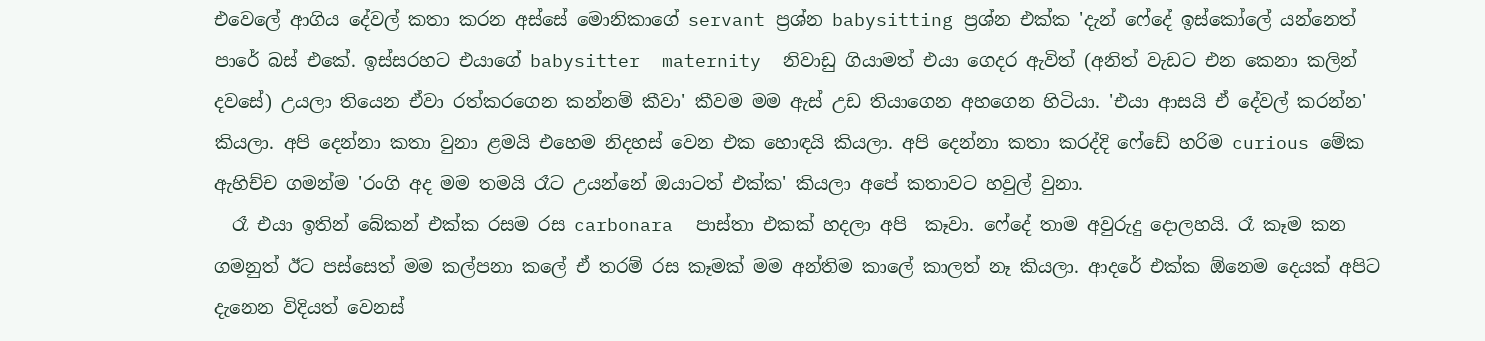එවෙලේ ආගිය දේවල් කතා කරන අස්සේ මොනිකාගේ servant ප්‍රශ්න babysitting ප්‍රශ්න එක්ක 'දැන් ෆේදේ ඉස්කෝලේ යන්නෙත් පාරේ බස් එකේ. ඉස්සරහට එයාගේ babysitter  maternity  නිවාඩු ගියාමත් එයා ගෙදර ඇවිත් (අනිත් වැඩට එන කෙනා කලින් දවසේ) උයලා තියෙන ඒවා රත්කරගෙන කන්නම් කීවා' කීවම මම ඇස් උඩ තියාගෙන අහගෙන හිටියා. 'එයා ආසයි ඒ දේවල් කරන්න' කියලා. අපි දෙන්නා කතා වුනා ළමයි එහෙම නිදහස් වෙන එක හොඳයි කියලා. අපි දෙන්නා කතා කරද්දි ෆේඩේ හරිම curious මේක ඇහිච්ච ගමන්ම 'රංගි අද මම තමයි රෑට උයන්නේ ඔයාටත් එක්ක' කියලා අපේ කතාවට හවුල් වුනා.
  රෑ එයා ඉතින් බේකන් එක්ක රසම රස carbonara  පාස්තා එකක් හදලා අපි  කෑවා. ෆේදේ තාම අවුරුදු දොලහයි. රෑ කෑම කන ගමනුත් ඊට පස්සෙත් මම කල්පනා කලේ ඒ තරම් රස කෑමක් මම අන්තිම කාලේ කාලත් නෑ කියලා. ආදරේ එක්ක ඕනෙම දෙයක් අපිට දැනෙන විදියත් වෙනස්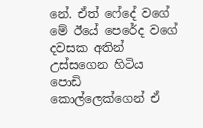නේ. ඒත් ෆේදේ වගේ මේ ඊයේ පෙරේද වගේ දවසක අතින් උස්සගෙන හිටිය පොඩි කොල්ලෙක්ගෙන් ඒ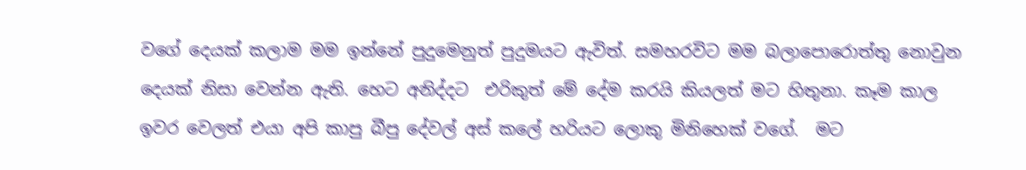වගේ දෙයක් කලාම මම ඉන්නේ පුදුමෙනුත් පුදුමයට ඇවිත්. සමහරවිට මම බලාපොරොත්තු නොවුන දෙයක් නිසා වෙන්න ඇති. හෙට අනිද්දට  එරිකුත් මේ දේම කරයි කියලත් මට හිතුනා. කෑම කාල ඉවර වෙලත් එයා අපි කාපු බීපු දේවල් අස් කලේ හරියට ලොකු මිනිහෙක් වගේ.  මට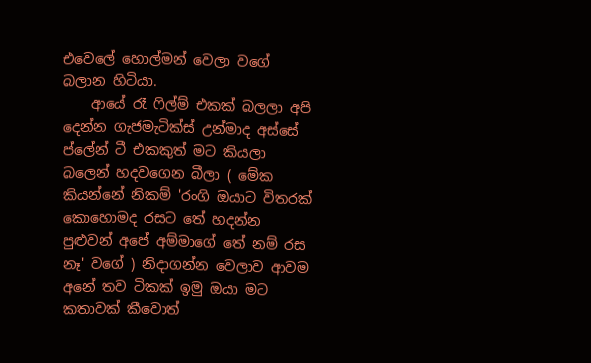එවෙලේ හොල්මන් වෙලා වගේ බලාන හිටියා.
    ආයේ රෑ ෆිල්ම් එකක් බලලා අපි දෙන්න ගැජමැටික්ස් උන්මාද අස්සේ ප්ලේන් ටී එකකුත් මට කියලා බලෙන් හදවගෙන බීලා ( මේක කියන්නේ නිකම් 'රංගි ඔයාට විතරක් කොහොමද රසට තේ හදන්න පුළුවන් අපේ අම්මාගේ තේ නම් රස නෑ' වගේ ) නිදාගන්න වෙලාව ආවම අනේ තව ටිකක් ඉමු ඔයා මට කතාවක් කීවොත්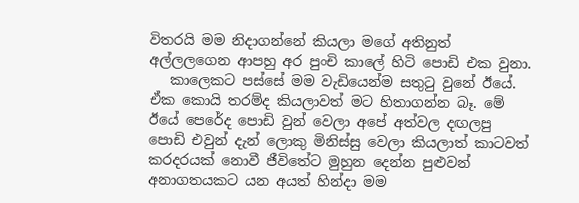විතරයි මම නිදාගන්නේ කියලා මගේ අතිනුත් අල්ලලගෙන ආපහු අර පුංචි කාලේ හිටි පොඩි එක වුනා.
   කාලෙකට පස්සේ මම වැඩියෙන්ම සතුටු වුනේ ඊයේ. ඒක කොයි තරම්ද කියලාවත් මට හිතාගන්න බෑ. මේ ඊයේ පෙරේද පොඩි වුන් වෙලා අපේ අත්වල දඟලපු පොඩි එවුන් දැන් ලොකු මිනිස්සු වෙලා කියලාත් කාටවත් කරදරයක් නොවී ජීවිතේට මුහුන දෙන්න පුළුවන් අනාගතයකට යන අයත් හින්දා මම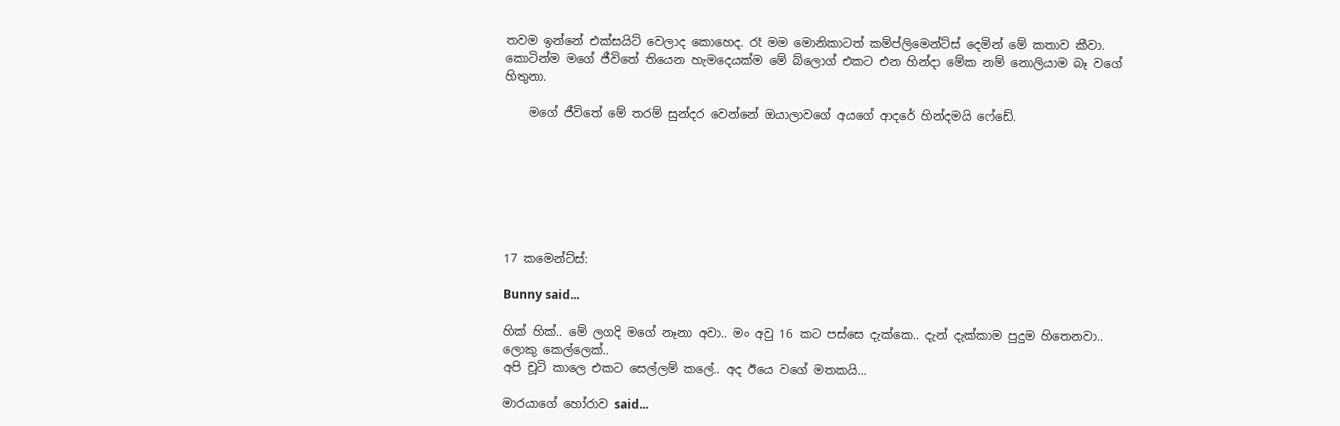තවම ඉන්නේ එක්සයිට් වෙලාද කොහෙද. රෑ මම මොනිකාටත් කම්ප්ලිමෙන්ට්ස් දෙමින් මේ කතාව කීවා.  කොටින්ම මගේ ජීවිතේ තියෙන හැමදෙයක්ම මේ බ්ලොග් එකට එන හින්දා මේක නම් නොලියාම බෑ වගේ හිතුනා.

    මගේ ජීවිතේ මේ තරම් සුන්දර වෙන්නේ ඔයාලාවගේ අයගේ ආදරේ හින්දමයි ෆේඩේ.







17 කමෙන්ට්ස්:

Bunny said...

හික් හික්.. මේ ලගදි මගේ නෑනා අවා.. මං අවු 16 කට පස්සෙ දැක්කෙ.. දැන් දැක්කාම පුදුම හිතෙනවා.. ලොකු කෙල්ලෙක්..
අපි චූටි කාලෙ එකට සෙල්ලම් කලේ.. අද ඊයෙ වගේ මතකයි...

මාරයාගේ හෝරාව said...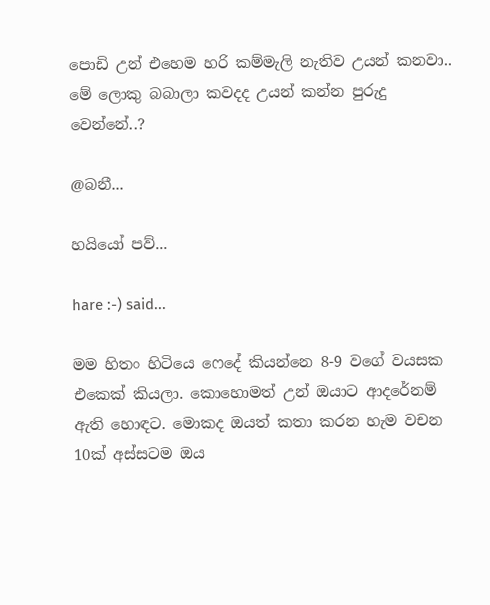පොඩි උන් එහෙම හරි කම්මැලි නැතිව උයන් කනවා.. මේ ලොකු බබාලා කවදද උයන් කන්න පුරුදු වෙන්නේ..?

@බනී...

හයියෝ පව්...

hare :-) said...

මම හිතං හිටියෙ ෆෙදේ කියන්නෙ 8-9 වගේ වයසක එකෙක් කියලා. කොහොමත් උන් ඔයාට ආදරේනම් ඇති හොඳට. මොකද ඔයත් කතා කරන හැම වචන 10ක් අස්සටම ඔය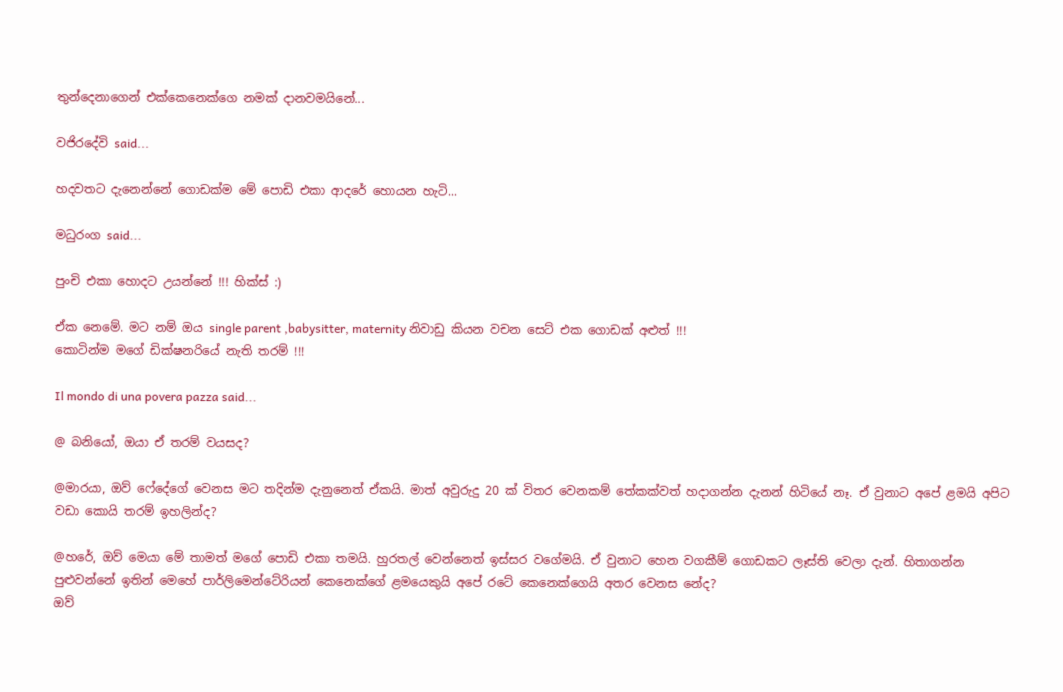තුන්දෙනාගෙන් එක්කෙනෙක්ගෙ නමක් දානවමයිනේ...

වජිරදේවි said...

හදවතට දැනෙන්නේ ගොඩක්ම මේ පොඩි එකා ආදරේ හොයන හැටි...

මධුරංග said...

පුංචි එකා හොදට උයන්නේ !!! හික්ස් :)

ඒක නෙමේ. මට නම් ඔය single parent ,babysitter, maternity නිවාඩු කියන වචන සෙට් එක ගොඩක් අළුත් !!!
කොටින්ම මගේ ඩික්ෂනරියේ නැති තරම් !!!

Il mondo di una povera pazza said...

@ බනියෝ, ඔයා ඒ තරම් වයසද?

@මාරයා, ඔව් ෆේදේගේ වෙනස මට තදින්ම දැනුනෙත් ඒකයි. මාත් අවුරුදු 20 ක් විතර වෙනකම් තේකක්වත් හදාගන්න දැනන් හිටියේ නෑ. ඒ වුනාට අපේ ළමයි අපිට වඩා කොයි තරම් ඉහලින්ද?

@හරේ, ඔව් මෙයා මේ තාමත් මගේ පොඩි එකා තමයි. හුරතල් වෙන්නෙත් ඉස්සර වගේමයි. ඒ වුනාට හෙන වගකීම් ගොඩකට ලෑස්ති වෙලා දැන්. හිතාගන්න පුළුවන්නේ ඉතින් මෙහේ පාර්ලිමෙන්ටේරියන් කෙනෙක්ගේ ළමයෙකුයි අපේ රටේ කෙනෙක්ගෙයි අතර වෙනස නේද?
ඔව්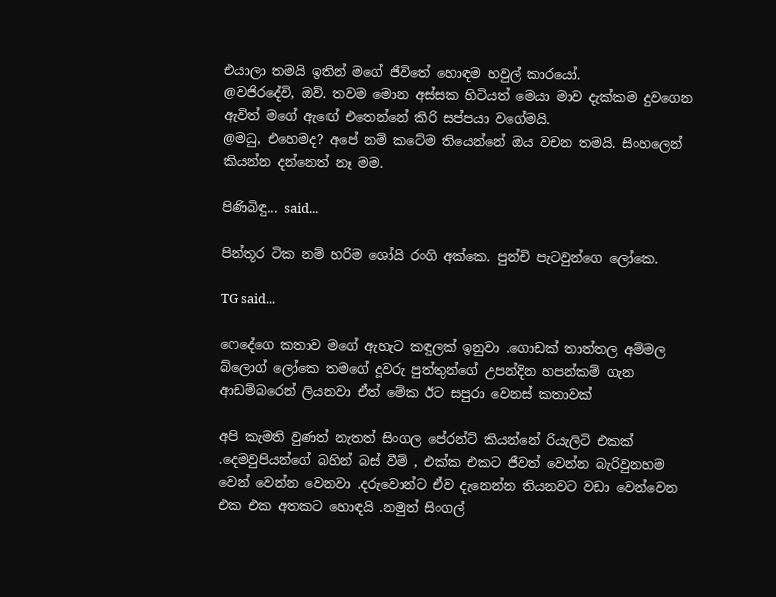එයාලා තමයි ඉතින් මගේ ජීවිතේ හොඳම හවුල් කාරයෝ.
@වජිරදේවි, ඔව්. තවම මොන අස්සක හිටියත් මෙයා මාව දැක්කම දුවගෙන ඇවිත් මගේ ඇඟේ එතෙන්නේ කිරි සප්පයා වගේමයි.
@මධු, එහෙමද? අපේ නම් කටේම තියෙන්නේ ඔය වචන තමයි. සිංහලෙන් කියන්න දන්නෙත් නෑ මම.

පිණිබිඳු... said...

පින්තූර ටික නම් හරිම ශෝයි රංගි අක්කෙ. පුන්චි පැටවුන්ගෙ ලෝකෙ.

TG said...

ෆෙදේගෙ කතාව මගේ ඇහැට කඳුලක් ඉනුවා .ගොඩක් තාත්තල අම්මල බ්ලොග් ලෝකෙ තමගේ දූවරු පුත්තුන්ගේ උපන්දින හපන්කම් ගැන ආඩම්බරෙන් ලියනවා ඒත් මේක ඊට සපුරා වෙනස් කතාවක්

අපි කැමති වුණත් නැතත් සිංගල පේරන්ට් කියන්නේ රියැලිටි එකක් .දෙමවුපියන්ගේ බහින් බස් වීම් , එක්ක එකට ජීවත් වෙන්න බැරිවුනහම වෙන් වෙන්න වෙනවා .දරුවොන්ට ඒව දැනෙන්න තියනවට වඩා වෙන්වෙන එක එක අතකට හොඳයි .නමුත් සිංගල්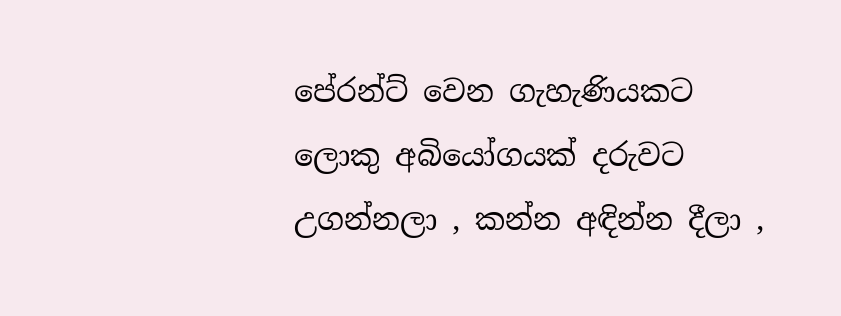පේරන්ට් වෙන ගැහැණියකට ලොකු අබියෝගයක් දරුවට උගන්නලා , කන්න අඳින්න දීලා ,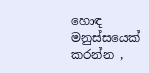හොඳ මනුස්සයෙක් කරන්න ,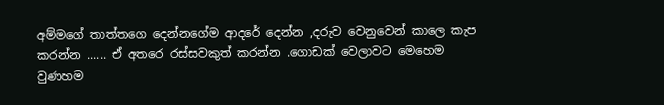අම්මගේ තාත්තගෙ දෙන්නගේම ආදරේ දෙන්න ,දරුව වෙනුවෙන් කාලෙ කැප කරන්න ...... ඒ අතරෙ රස්සවකුත් කරන්න .ගොඩක් වෙලාවට මෙහෙම වුණහම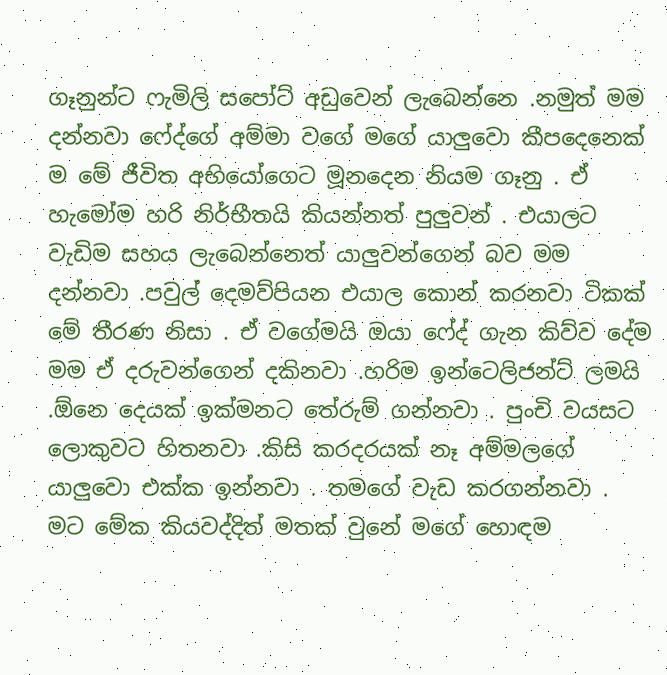ගෑනුන්ට ෆැමිලි සපෝට් අඩුවෙන් ලැබෙන්නෙ .නමුත් මම දන්නවා ෆේද්ගේ අම්මා වගේ මගේ යාලුවො කීපදෙනෙක් ම මේ ජීවිත අභියෝගෙට මූනදෙන නියම ගෑනු . ඒ හැමෝම හරි නිර්භීතයි කියන්නත් පුලුවන් . එයාලට වැඩිම සහය ලැබෙන්නෙත් යාලුවන්ගෙන් බව මම දන්නවා .පවුල් දෙමව්පියන එයාල කොන් කරනවා ටිකක් මේ තීරණ නිසා . ඒ වගේමයි ඔයා ෆේද් ගැන කිව්ව දේම මම ඒ දරුවන්ගෙන් දකිනවා .හරිම ඉන්ටෙලිජන්ට් ලමයි .ඕනෙ දෙයක් ඉක්මනට තේරුම් ගන්නවා . පුංචි වයසට ලොකුවට හිතනවා .කිසි කරදරයක් නෑ අම්මලගේ යාලුවො එක්ක ඉන්නවා . තමගේ වැඩ කරගන්නවා . මට මේක කියවද්දිත් මතක් වුනේ මගේ හොඳම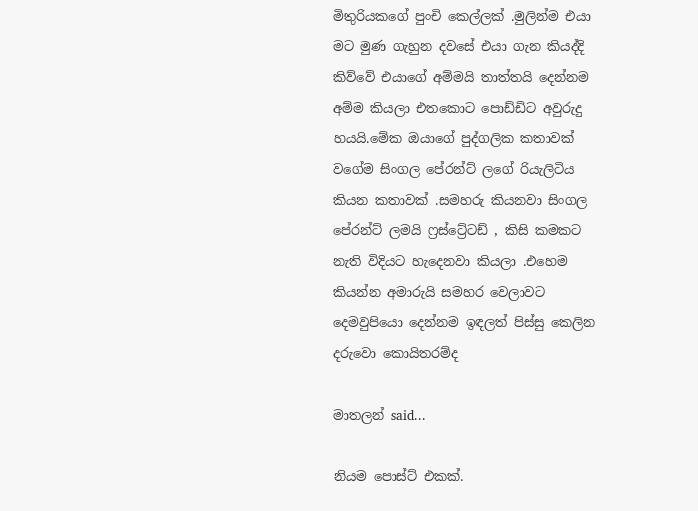මිතුරියකගේ පුංචි කෙල්ලක් .මුලින්ම එයා මට මුණ ගැහුන දවසේ එයා ගැන කියද්දි කිව්වේ එයාගේ අම්මයි තාත්තයි දෙන්නම අම්ම කියලා එතකොට පොඩ්ඩිට අවුරුදු හයයි.මේක ඔයාගේ පුද්ගලික කතාවක් වගේම සිංගල පේරන්ට් ලගේ රියැලිටිය කියන කතාවක් .සමහරු කියනවා සිංගල පේරන්ට් ලමයි ෆ්‍රස්ට්‍රේටඩ් , කිසි කමකට නැති විදියට හැදෙනවා කියලා .එහෙම කියන්න අමාරුයි සමහර වෙලාවට දෙමවුපියො දෙන්නම ඉඳලත් පිස්සු කෙලින දරුවො කොයිතරම්ද

මාතලන් said...

නියම පොස්ට් එකක්.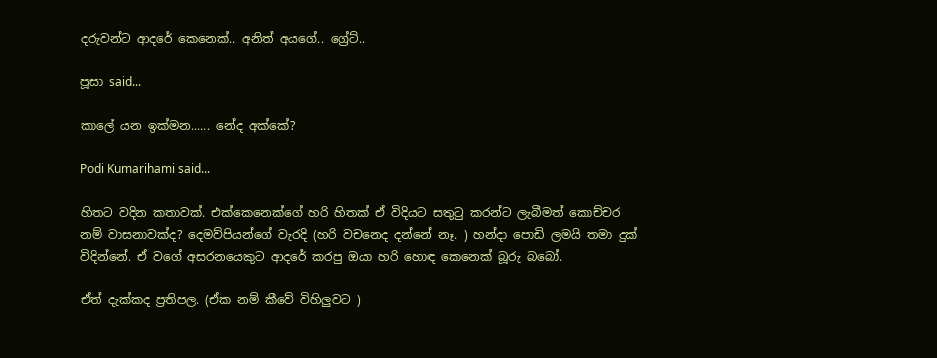දරුවන්ට ආදරේ කෙනෙක්.. අනිත් අයගේ.. ග්‍රේට්..

පූසා said...

කාලේ යන ඉක්මන...... නේද අක්කේ?

Podi Kumarihami said...

හිතට වදින කතාවක්. එක්කෙනෙක්ගේ හරි හිතක් ඒ විදියට සතුටු කරන්ට ලැබීමත් කොච්චර නම් වාසනාවක්ද? දෙමව්පියන්ගේ වැරදි (හරි වචනෙද දන්නේ නෑ. ) හන්දා පොඩි ලමයි තමා දුක් විදින්නේ. ඒ වගේ අසරනයෙකුට ආදරේ කරපු ඔයා හරි හොඳ කෙනෙක් බූරු බබෝ.

ඒත් දැක්කද ප්‍රතිපල. (ඒක නම් කීවේ විහිලුවට )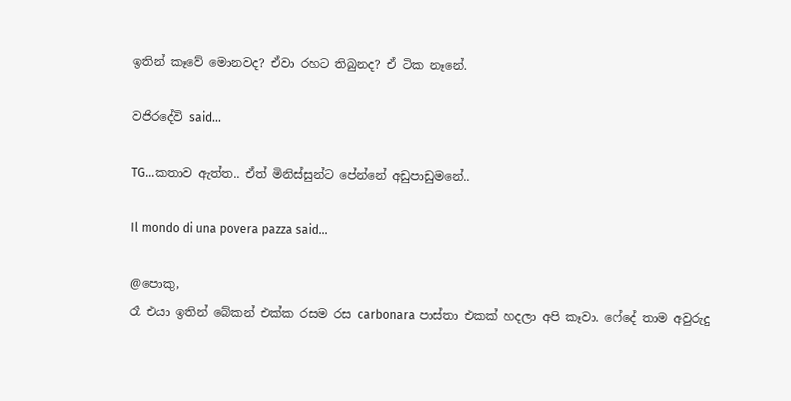ඉතින් කෑවේ මොනවද? ඒවා රහට තිබුනද? ඒ ටික නෑනේ.

වජිරදේවි said...

TG...කතාව ඇත්ත.. ඒත් මිනිස්සුන්ට පේන්නේ අඩුපාඩුමනේ..

Il mondo di una povera pazza said...

@පොකු,
රෑ එයා ඉතින් බේකන් එක්ක රසම රස carbonara පාස්තා එකක් හදලා අපි කෑවා. ෆේදේ තාම අවුරුදු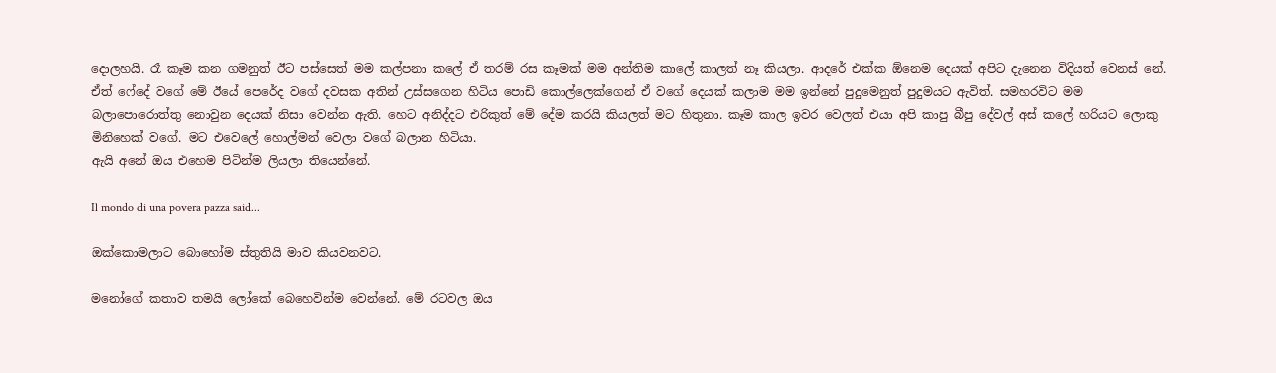දොලහයි. රෑ කෑම කන ගමනුත් ඊට පස්සෙත් මම කල්පනා කලේ ඒ තරම් රස කෑමක් මම අන්තිම කාලේ කාලත් නෑ කියලා. ආදරේ එක්ක ඕනෙම දෙයක් අපිට දැනෙන විදියත් වෙනස් නේ. ඒත් ෆේදේ වගේ මේ ඊයේ පෙරේද වගේ දවසක අතින් උස්සගෙන හිටිය පොඩි කොල්ලෙක්ගෙන් ඒ වගේ දෙයක් කලාම මම ඉන්නේ පුදුමෙනුත් පුදුමයට ඇවිත්. සමහරවිට මම බලාපොරොත්තු නොවුන දෙයක් නිසා වෙන්න ඇති. හෙට අනිද්දට එරිකුත් මේ දේම කරයි කියලත් මට හිතුනා. කෑම කාල ඉවර වෙලත් එයා අපි කාපු බීපු දේවල් අස් කලේ හරියට ලොකු මිනිහෙක් වගේ. මට එවෙලේ හොල්මන් වෙලා වගේ බලාන හිටියා.
ඇයි අනේ ඔය එහෙම පිටින්ම ලියලා තියෙන්නේ.

Il mondo di una povera pazza said...

ඔක්කොමලාට බොහෝම ස්තුතියි මාව කියවනවට.

මනෝගේ කතාව තමයි ලෝකේ බෙහෙවින්ම වෙන්නේ. මේ රටවල ඔය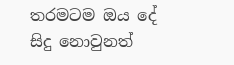තරමටම ඔය දේ සිදු නොවුනත්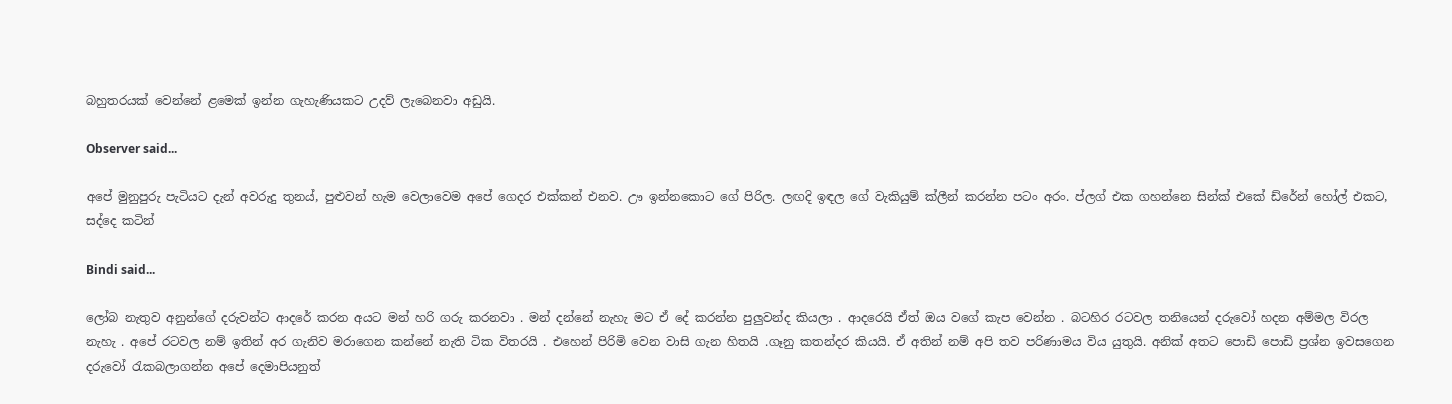බහුතරයක් වෙන්නේ ළමෙක් ඉන්න ගැහැණියකට උදව් ලැබෙනවා අඩුයි.

Observer said...

අපේ මුනුපුරු පැටියට දැන් අවරුදු තුනය්, පුළුවන් හැම වෙලාවෙම අපේ ගෙදර එක්කන් එනව. ඌ ඉන්නකොට ගේ පිරිල. ලඟදි ඉඳල ගේ වැකියුම් ක්ලීන් කරන්න පටං අරං. ප්ලග් එක ගහන්නෙ සින්ක් එකේ ඩ්රේන් හෝල් එකට, සද්දෙ කටින්

Bindi said...

ලෝබ නැතුව අනුන්ගේ දරුවන්ට ආදරේ කරන අයට මන් හරි ගරු කරනවා . මන් දන්නේ නැහැ මට ඒ දේ කරන්න පුලුවන්ද කියලා . ආදරෙයි ඒත් ඔය වගේ කැප වෙන්න . බටහිර රටවල තනියෙන් දරුවෝ හදන අම්මල විරල නැහැ . අපේ රටවල නම් ඉතින් අර ගැනිව මරාගෙන කන්නේ නැති ටික විතරයි . එහෙන් පිරිමි වෙන වාසි ගැන හිතයි .ගෑනු කතන්දර කියයි. ඒ අතින් නම් අපි තව පරිණාමය විය යුතුයි. අනික් අතට පොඩි පොඩි ප්‍රශ්න ඉවසගෙන දරුවෝ රැකබලාගන්න අපේ දෙමාපියනුත්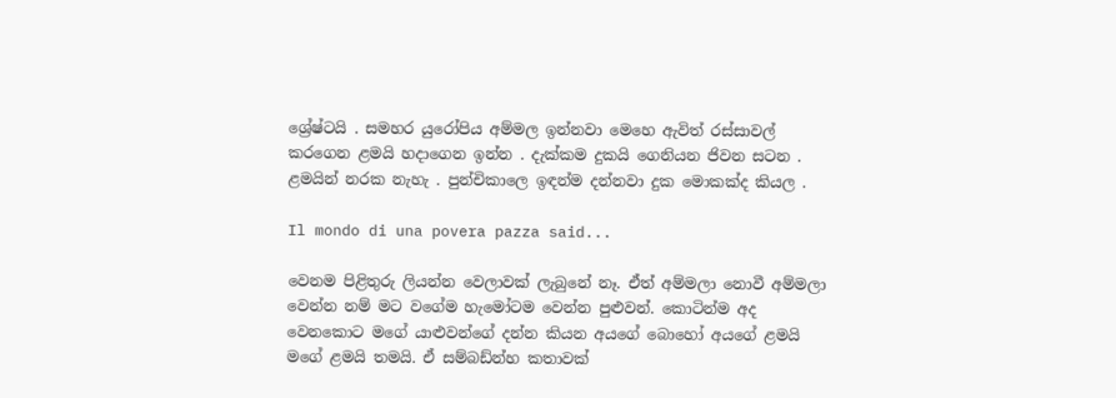ශ්‍රේෂ්ටයි . සමහර යුරෝපිය අම්මල ඉන්නවා මෙහෙ ඇවිත් රස්සාවල් කරගෙන ළමයි හදාගෙන ඉන්න . දැක්කම දුකයි ගෙනියන ජිවන සටන . ළමයින් නරක නැහැ . පුන්චිකාලෙ ඉඳන්ම දන්නවා දුක මොකක්ද කියල .

Il mondo di una povera pazza said...

වෙනම පිළිතුරු ලියන්න වෙලාවක් ලැබුනේ නෑ. ඒත් අම්මලා නොවී අම්මලා වෙන්න නම් මට වගේම හැමෝටම වෙන්න පුළුවන්. කොටින්ම අද වෙනකොට මගේ යාළුවන්ගේ දන්න කියන අයගේ බොහෝ අයගේ ළමයි මගේ ළමයි තමයි. ඒ සම්බඩ්න්හ කතාවක්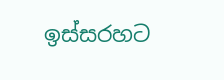ඉස්සරහට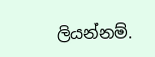ලියන්නම්.